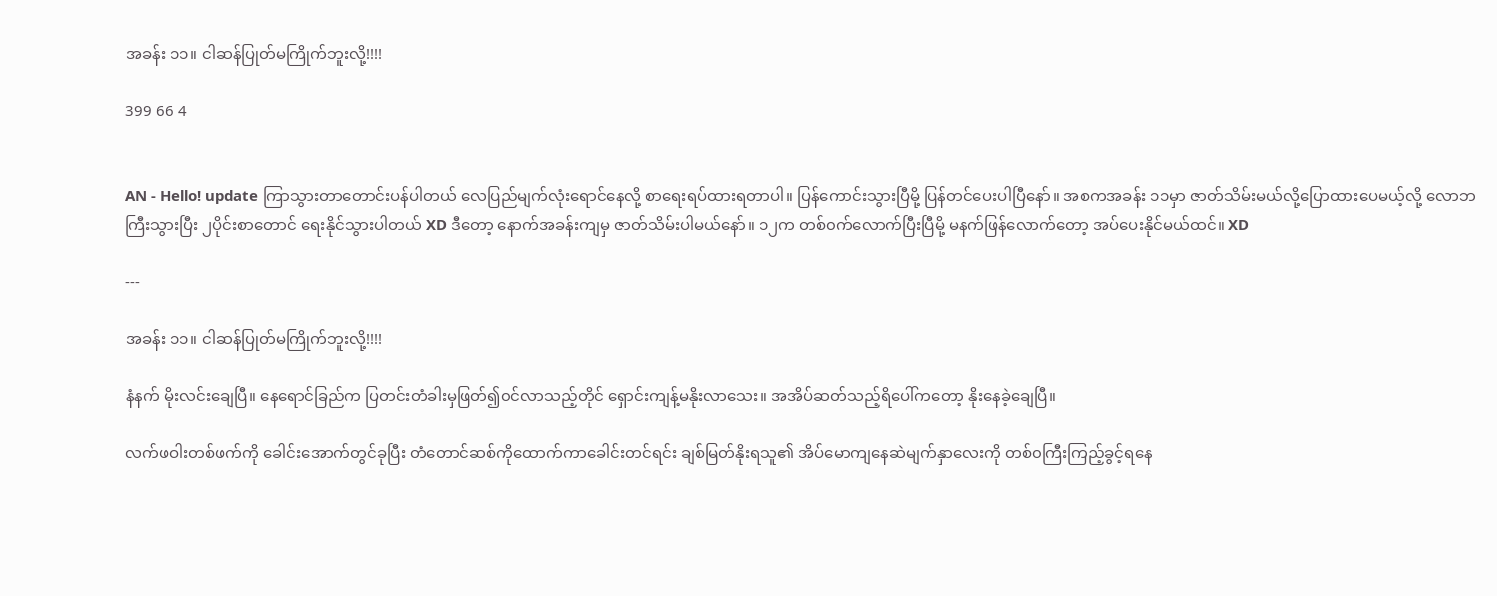အခန်း ၁၁။ ငါဆန်ပြုတ်မကြိုက်ဘူးလို့!!!!

399 66 4


AN - Hello! update ကြာသွားတာတောင်းပန်ပါတယ် လေပြည်မျက်လုံးရောင်နေလို့ စာရေးရပ်ထားရတာပါ။ ပြန်ကောင်းသွားပြီမို့ ပြန်တင်ပေးပါပြီနော်။ အစကအခန်း ၁၁မှာ ဇာတ်သိမ်းမယ်လို့ပြောထားပေမယ့်လို့ လောဘကြီးသွားပြီး ၂ပိုင်းစာတောင် ရေးနိုင်သွားပါတယ် XD ဒီတော့ နောက်အခန်းကျမှ ဇာတ်သိမ်းပါမယ်နော်။ ၁၂က တစ်၀က်လောက်ပြီးပြီမို့ မနက်ဖြန်လောက်တော့ အပ်ပေးနိုင်မယ်ထင်။ XD

---

အခန်း ၁၁။ ငါဆန်ပြုတ်မကြိုက်ဘူးလို့!!!!

နံနက် မိုးလင်းချေပြီ။ နေရောင်ခြည်က ပြတင်းတံခါးမှဖြတ်၍၀င်လာသည့်တိုင် ရှောင်းကျန့်မနိုးလာသေး။ အအိပ်ဆတ်သည့်ရိပေါ်ကတော့ နိုးနေခဲ့ချေပြီ။

လက်ဖဝါးတစ်ဖက်ကို ခေါင်းအောက်တွင်ခုပြီး တံတောင်ဆစ်ကိုထောက်ကာခေါင်းတင်ရင်း ချစ်မြတ်နိုးရသူ၏ အိပ်မောကျနေဆဲမျက်နှာလေးကို တစ်၀ကြီးကြည့်ခွင့်ရနေ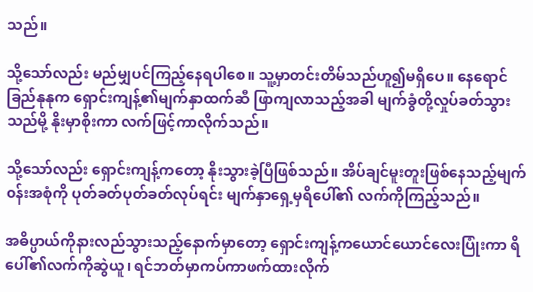သည်။

သို့သော်လည်း မည်မျှပင်ကြည့်နေရပါစေ။ သူ့မှာတင်းတိမ်သည်ဟူ၍မရှိပေ။ နေရောင်ခြည်နုနုက ရှောင်းကျန့်၏မျက်နှာထက်ဆီ ဖြာကျလာသည့်အခါ မျက်ခွံတို့လှုပ်ခတ်သွားသည်မို့ နိုးမှာစိုးကာ လက်ဖြင့်ကာလိုက်သည်။

သို့သော်လည်း ရှောင်းကျန့်ကတော့ နိုးသွားခဲ့ပြီဖြစ်သည်။ အိပ်ချင်မူးတူးဖြစ်နေသည့်မျက်၀န်းအစုံကို ပုတ်ခတ်ပုတ်ခတ်လုပ်ရင်း မျက်နှာရှေ့မှရိပေါ်၏ လက်ကိုကြည့်သည်။

အဓိပ္ပာယ်ကိုနားလည်သွားသည့်နောက်မှာတော့ ရှောင်းကျန့်ကယောင်ယောင်လေးပြုံးကာ ရိပေါ်၏လက်ကိုဆွဲယူ၊ ရင်ဘတ်မှာကပ်ကာဖက်ထားလိုက်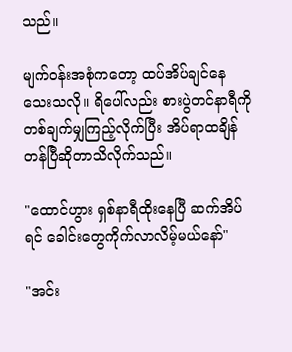သည်။

မျက်၀န်းအစုံကတော့ ထပ်အိပ်ချင်နေသေးသလို။ ရိပေါ်လည်း စားပွဲတင်နာရီကိုတစ်ချက်မျှကြည့်လိုက်ပြီး အိပ်ရာထချိန်တန်ပြီဆိုတာသိလိုက်သည်။

"ထောင်ဟွား ရှစ်နာရီထိုးနေပြီ ဆက်အိပ်ရင် ခေါင်းတွေကိုက်လာလိမ့်မယ်နော်"

"အင်း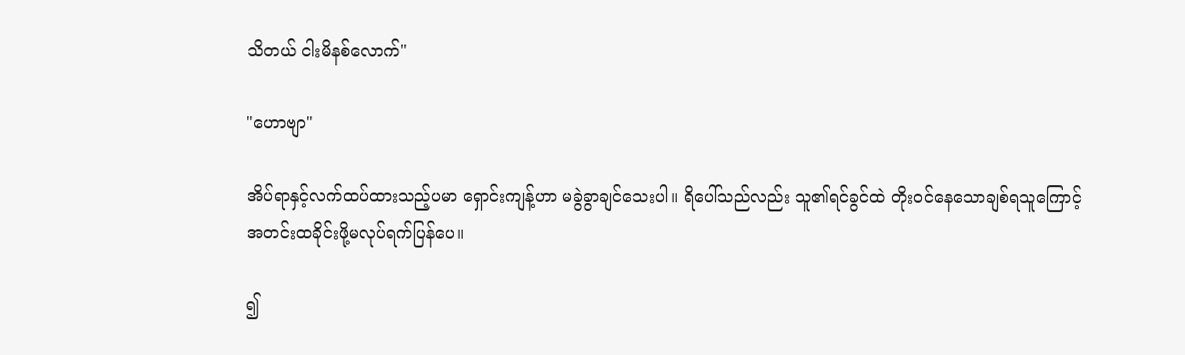သိတယ် ငါးမိနစ်လောက်"

"ဟောဗျာ"

အိပ်ရာနှင့်လက်ထပ်ထားသည့်ပမာ ရှောင်းကျန့်ဟာ မခွဲခွာချင်သေးပါ။ ရိပေါ်သည်လည်း သူ၏ရင်ခွင်ထဲ တိုး၀င်နေသောချစ်ရသူကြောင့် အတင်းထခိုင်းဖို့မလုပ်ရက်ပြန်ပေ။

၍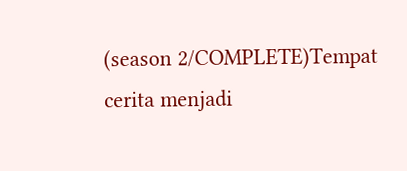(season 2/COMPLETE)Tempat cerita menjadi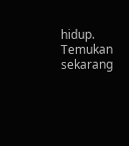hidup. Temukan sekarang